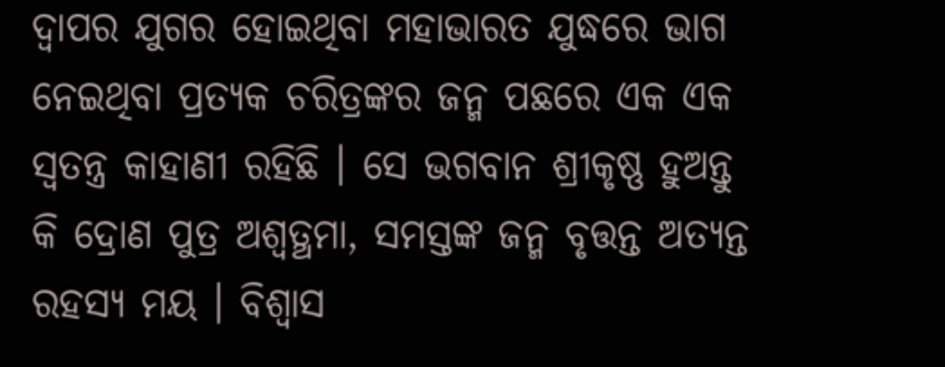ଦ୍ୱାପର ଯୁଗର ହୋଇଥିବା ମହାଭାରତ ଯୁଦ୍ଧରେ ଭାଗ ନେଇଥିବା ପ୍ରତ୍ୟକ ଚରିତ୍ରଙ୍କର ଜନ୍ମ ପଛରେ ଏକ ଏକ ସ୍ୱତନ୍ତ୍ର କାହାଣୀ ରହିଛି । ସେ ଭଗବାନ ଶ୍ରୀକୃଷ୍ଣ ହୁଅନ୍ତୁ କି ଦ୍ରୋଣ ପୁତ୍ର ଅଶ୍ୱତ୍ଥମା, ସମସ୍ତଙ୍କ ଜନ୍ମ ବୃତ୍ତନ୍ତ ଅତ୍ୟନ୍ତ ରହସ୍ୟ ମୟ । ବିଶ୍ୱାସ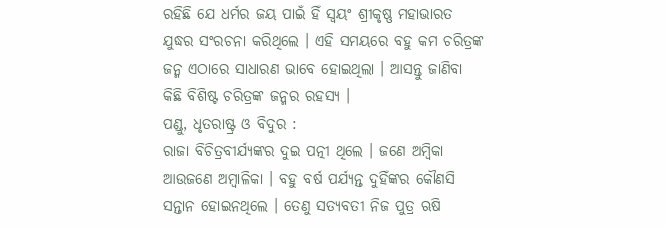ରହିଛି ଯେ ଧର୍ମର ଜୟ ପାଇଁ ହିଁ ସ୍ୱୟଂ ଶ୍ରୀକୃଷ୍ଣ ମହାଭାରତ ଯୁଦ୍ଧର ସଂରଚନା କରିଥିଲେ । ଏହି ସମୟରେ ବହୁ କମ ଚରିତ୍ରଙ୍କ ଜନ୍ମ ଏଠାରେ ସାଧାରଣ ଭାବେ ହୋଇଥିଲା । ଆସନ୍ତୁ ଜାଣିବା କିଛି ବିଶିଷ୍ଟ ଚରିତ୍ରଙ୍କ ଜନ୍ମର ରହସ୍ୟ ।
ପଣ୍ଡୁ, ଧୃତରାଷ୍ଟ୍ର ଓ ବିଦୁର :
ରାଜା ବିଚିତ୍ରବୀର୍ଯ୍ୟଙ୍କର ଦୁଇ ପତ୍ନୀ ଥିଲେ । ଜଣେ ଅମ୍ବିକା ଆଉଜଣେ ଅମ୍ବାଳିକା । ବହୁ ବର୍ଷ ପର୍ଯ୍ୟନ୍ତ ଦୁହିଁଙ୍କର କୌଣସି ସନ୍ତାନ ହୋଇନଥିଲେ । ତେଣୁ ସତ୍ୟବତୀ ନିଜ ପୁତ୍ର ଋଷି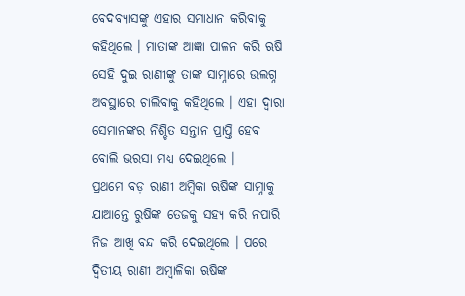ବେଦବ୍ୟାସଙ୍କୁ ଏହାର ସମାଧାନ କରିବାକୁ କହିଥିଲେ । ମାତାଙ୍କ ଆଜ୍ଞା ପାଳନ କରି ଋଷି ସେହି ଦୁଇ ରାଣୀଙ୍କୁ ତାଙ୍କ ସାମ୍ନାରେ ଉଲଗ୍ନ ଅବସ୍ଥାରେ ଚାଲିବାକୁ କହିଥିଲେ । ଏହା ଦ୍ୱାରା ସେମାନଙ୍କର ନିଶ୍ଚିତ ସନ୍ତାନ ପ୍ରାପ୍ତି ହେବ ବୋଲି ଭରସା ମଧ୍ୟ ଦେଇଥିଲେ ।
ପ୍ରଥମେ ବଡ଼ ରାଣୀ ଅମ୍ବିକା ଋଷିଙ୍କ ସାମ୍ନାକୁ ଯାଆନ୍ତେ ରୁଷିଙ୍କ ତେଜକୁ ସହ୍ୟ କରି ନପାରି ନିଜ ଆଖି ବନ୍ଦ କରି ଦେଇଥିଲେ । ପରେ ଦ୍ୱିତୀୟ ରାଣୀ ଅମ୍ବାଳିକା ଋଷିଙ୍କ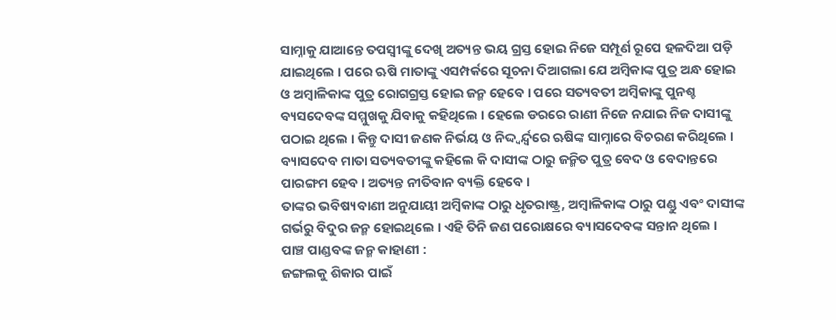ସାମ୍ନାକୁ ଯାଆନ୍ତେ ତପସ୍ୱୀଙ୍କୁ ଦେଖି ଅତ୍ୟନ୍ତ ଭୟ ଗ୍ରସ୍ତ ହୋଇ ନିଜେ ସମ୍ପୂର୍ଣ ରୂପେ ହଳଦିଆ ପଡ଼ି ଯାଇଥିଲେ । ପରେ ଋଷି ମାତାଙ୍କୁ ଏସମ୍ପର୍କରେ ସୂଚନା ଦିଆଗଲା ଯେ ଅମ୍ବିକାଙ୍କ ପୁତ୍ର ଅନ୍ଧ ହୋଇ ଓ ଅମ୍ବାଳିକାଙ୍କ ପୁତ୍ର ରୋଗଗ୍ରସ୍ତ ହୋଇ ଜନ୍ମ ହେବେ । ପରେ ସତ୍ୟବତୀ ଅମ୍ବିକାଙ୍କୁ ପୁନଶ୍ଚ ବ୍ୟସଦେବଙ୍କ ସମ୍ମୁଖକୁ ଯିବାକୁ କହିଥିଲେ । ହେଲେ ଡରରେ ରାଣୀ ନିଜେ ନଯାଇ ନିଜ ଦାସୀଙ୍କୁ ପଠାଇ ଥିଲେ । କିନ୍ତୁ ଦାସୀ ଜଣକ ନିର୍ଭୟ ଓ ନିଦ୍ଦ୍ଵର୍ନ୍ଦ୍ୱରେ ଋଷିଙ୍କ ସାମ୍ନାରେ ବିଚରଣ କରିଥିଲେ । ବ୍ୟାସଦେବ ମାତା ସତ୍ୟବତୀଙ୍କୁ କହିଲେ କି ଦାସୀଙ୍କ ଠାରୁ ଜନ୍ମିତ ପୁତ୍ର ବେଦ ଓ ବେଦାନ୍ତରେ ପାରଙ୍ଗମ ହେବ । ଅତ୍ୟନ୍ତ ନୀତିବାନ ବ୍ୟକ୍ତି ହେବେ ।
ତାଙ୍କର ଭବିଷ୍ୟବାଣୀ ଅନୁଯାୟୀ ଅମ୍ବିକାଙ୍କ ଠାରୁ ଧୃତରାଷ୍ଟ୍ର, ଅମ୍ବାଳିକାଙ୍କ ଠାରୁ ପଣ୍ଡୁ ଏବଂ ଦାସୀଙ୍କ ଗର୍ଭରୁ ବିଦୁର ଜନ୍ମ ହୋଇଥିଲେ । ଏହି ତିନି ଜଣ ପରୋକ୍ଷରେ ବ୍ୟାସଦେବଙ୍କ ସନ୍ତାନ ଥିଲେ ।
ପାଞ୍ଚ ପାଣ୍ଡବଙ୍କ ଜନ୍ମ କାହାଣୀ :
ଜଙ୍ଗଲକୁ ଶିକାର ପାଇଁ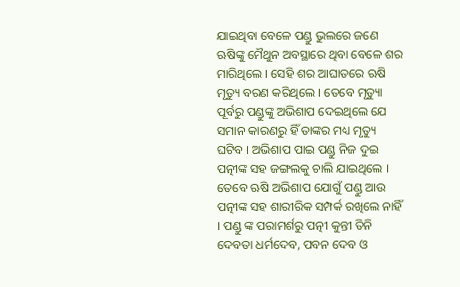ଯାଇଥିବା ବେଳେ ପଣ୍ଡୁ ଭୁଲରେ ଜଣେ ଋଷିଙ୍କୁ ମୈଥୁନ ଅବସ୍ଥାରେ ଥିବା ବେଳେ ଶର ମାରିଥିଲେ । ସେହି ଶର ଆଘାତରେ ଋଷି ମୃତ୍ୟୁ ବରଣ କରିଥିଲେ । ତେବେ ମୃତ୍ୟୁା ପୂର୍ବରୁ ପଣ୍ଡୁଙ୍କୁ ଅଭିଶାପ ଦେଇଥିଲେ ଯେ ସମାନ କାରଣରୁ ହିଁ ତାଙ୍କର ମଧ୍ୟ ମୃତ୍ୟୁ ଘଟିବ । ଅଭିଶାପ ପାଇ ପଣ୍ଡୁ ନିଜ ଦୁଇ ପତ୍ନୀଙ୍କ ସହ ଜଙ୍ଗଲକୁ ଚାଲି ଯାଇଥିଲେ ।
ତେବେ ଋଷି ଅଭିଶାପ ଯୋଗୁଁ ପଣ୍ଡୁ ଆଉ ପତ୍ନୀଙ୍କ ସହ ଶାରୀରିକ ସମ୍ପର୍କ ରଖିଲେ ନାହିଁ । ପଣ୍ଡୁ ଙ୍କ ପରାମର୍ଶରୁ ପତ୍ନୀ କୁନ୍ତୀ ତିନି ଦେବତା ଧର୍ମଦେବ, ପବନ ଦେବ ଓ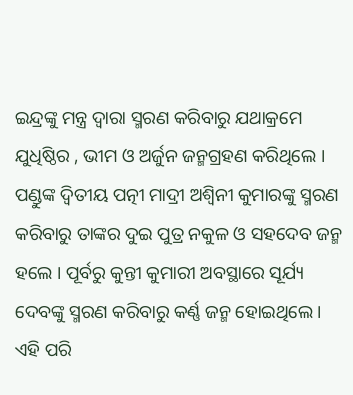ଇନ୍ଦ୍ରଙ୍କୁ ମନ୍ତ୍ର ଦ୍ୱାରା ସ୍ମରଣ କରିବାରୁ ଯଥାକ୍ରମେ ଯୁଧିଷ୍ଠିର , ଭୀମ ଓ ଅର୍ଜୁନ ଜନ୍ମଗ୍ରହଣ କରିଥିଲେ । ପଣ୍ଡୁଙ୍କ ଦ୍ଵିତୀୟ ପତ୍ନୀ ମାଦ୍ରୀ ଅଶ୍ବିନୀ କୁମାରଙ୍କୁ ସ୍ମରଣ କରିବାରୁ ତାଙ୍କର ଦୁଇ ପୁତ୍ର ନକୁଳ ଓ ସହଦେବ ଜନ୍ମ ହଲେ । ପୂର୍ବରୁ କୁନ୍ତୀ କୁମାରୀ ଅବସ୍ଥାରେ ସୂର୍ଯ୍ୟ ଦେବଙ୍କୁ ସ୍ମରଣ କରିବାରୁ କର୍ଣ୍ଣ ଜନ୍ମ ହୋଇଥିଲେ । ଏହି ପରି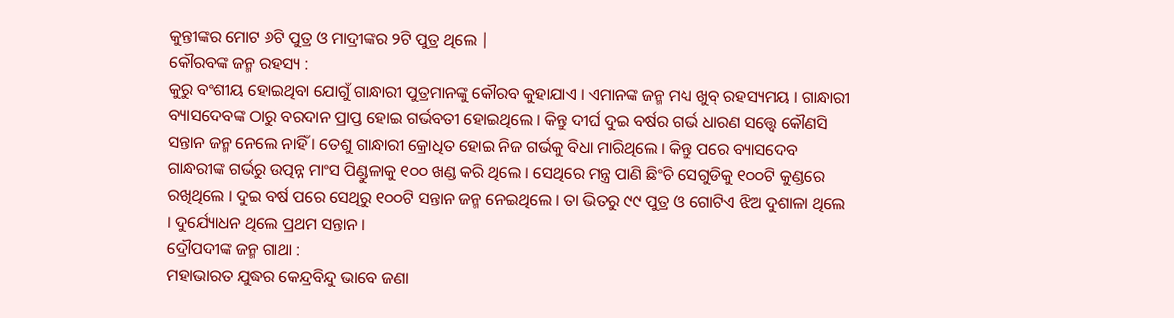କୁନ୍ତୀଙ୍କର ମୋଟ ୬ଟି ପୁତ୍ର ଓ ମାଦ୍ରୀଙ୍କର ୨ଟି ପୁତ୍ର ଥିଲେ |
କୌରବଙ୍କ ଜନ୍ମ ରହସ୍ୟ :
କୁରୁ ବଂଶୀୟ ହୋଇଥିବା ଯୋଗୁଁ ଗାନ୍ଧାରୀ ପୁତ୍ରମାନଙ୍କୁ କୌରବ କୁହାଯାଏ । ଏମାନଙ୍କ ଜନ୍ମ ମଧ୍ୟ ଖୁବ୍ ରହସ୍ୟମୟ । ଗାନ୍ଧାରୀ ବ୍ୟାସଦେବଙ୍କ ଠାରୁ ବରଦାନ ପ୍ରାପ୍ତ ହୋଇ ଗର୍ଭବତୀ ହୋଇଥିଲେ । କିନ୍ତୁ ଦୀର୍ଘ ଦୁଇ ବର୍ଷର ଗର୍ଭ ଧାରଣ ସତ୍ତ୍ୱେ କୌଣସି ସନ୍ତାନ ଜନ୍ମ ନେଲେ ନାହିଁ । ତେଶୁ ଗାନ୍ଧାରୀ କ୍ରୋଧିତ ହୋଇ ନିଜ ଗର୍ଭକୁ ବିଧା ମାରିଥିଲେ । କିନ୍ତୁ ପରେ ବ୍ୟାସଦେବ ଗାନ୍ଧରୀଙ୍କ ଗର୍ଭରୁ ଉତ୍ପନ୍ନ ମାଂସ ପିଣ୍ଡୁଳାକୁ ୧୦୦ ଖଣ୍ଡ କରି ଥିଲେ । ସେଥିରେ ମନ୍ତ୍ର ପାଣି ଛିଂଚି ସେଗୁଡିକୁ ୧୦୦ଟି କୁଣ୍ଡରେ ରଖିଥିଲେ । ଦୁଇ ବର୍ଷ ପରେ ସେଥିରୁ ୧୦୦ଟି ସନ୍ତାନ ଜନ୍ମ ନେଇଥିଲେ । ତା ଭିତରୁ ୯୯ ପୁତ୍ର ଓ ଗୋଟିଏ ଝିଅ ଦୁଶାଳା ଥିଲେ । ଦୁର୍ଯ୍ୟୋଧନ ଥିଲେ ପ୍ରଥମ ସନ୍ତାନ ।
ଦ୍ରୌପଦୀଙ୍କ ଜନ୍ମ ଗାଥା :
ମହାଭାରତ ଯୁଦ୍ଧର କେନ୍ଦ୍ରବିନ୍ଦୁ ଭାବେ ଜଣା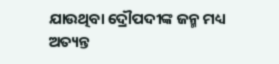ଯାଉଥିବା ଦ୍ରୌପଦୀଙ୍କ ଜନ୍ମ ମଧ୍ୟ ଅତ୍ୟନ୍ତ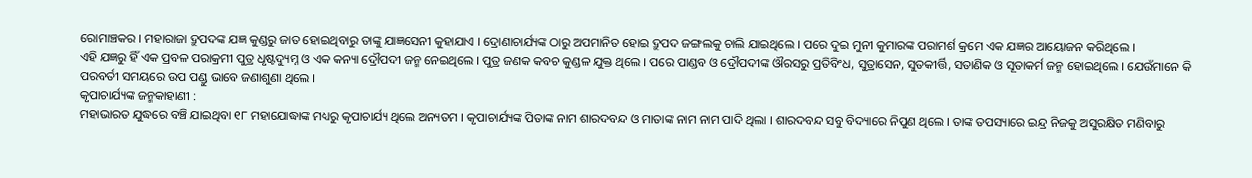ରୋମାଞ୍ଚକର । ମହାରାଜା ଦ୍ରୁପଦଙ୍କ ଯଜ୍ଞ କୁଣ୍ଡରୁ ଜାତ ହୋଇଥିବାରୁ ତାଙ୍କୁ ଯାଜ୍ଞସେନୀ କୁହାଯାଏ । ଦ୍ରୋଣାଚାର୍ଯ୍ୟଙ୍କ ଠାରୁ ଅପମାନିତ ହୋଇ ଦ୍ରୁପଦ ଜଙ୍ଗଲକୁ ଚାଲି ଯାଇଥିଲେ । ପରେ ଦୁଇ ମୁନୀ କୁମାରଙ୍କ ପରାମର୍ଶ କ୍ରମେ ଏକ ଯଜ୍ଞର ଆୟୋଜନ କରିଥିଲେ ।
ଏହି ଯଜ୍ଞରୁ ହିଁ ଏକ ପ୍ରବଳ ପରାକ୍ରମୀ ପୁତ୍ର ଧୃଷ୍ଟଦ୍ୟୁମ୍ନ ଓ ଏକ କନ୍ୟା ଦ୍ରୌପଦୀ ଜନ୍ମ ନେଇଥିଲେ । ପୁତ୍ର ଜଣକ କବଚ କୁଣ୍ଡଳ ଯୁକ୍ତ ଥିଲେ । ପରେ ପାଣ୍ଡବ ଓ ଦ୍ରୌପଦୀଙ୍କ ଔରସରୁ ପ୍ରତିବିଂଧ, ସୁତ୍ରାସେନ, ସୁତକୀର୍ତ୍ତି, ସତାଣିକ ଓ ସୂତାକର୍ମ ଜନ୍ମ ହୋଇଥିଲେ । ଯେଉଁମାନେ କି ପରବର୍ତୀ ସମୟରେ ଉପ ପଣ୍ଡୁ ଭାବେ ଜଣାଶୁଣା ଥିଲେ ।
କୃପାଚାର୍ଯ୍ୟଙ୍କ ଜନ୍ମକାହାଣୀ :
ମହାଭାରତ ଯୁଦ୍ଧରେ ବଞ୍ଚି ଯାଇଥିବା ୧୮ ମହାଯୋଦ୍ଧାଙ୍କ ମଧ୍ୟରୁ କୃପାଚାର୍ଯ୍ୟ ଥିଲେ ଅନ୍ୟତମ । କୃପାଚାର୍ଯ୍ୟଙ୍କ ପିତାଙ୍କ ନାମ ଶାରଦବନ୍ଦ ଓ ମାତାଙ୍କ ନାମ ନାମ ପାଦି ଥିଲା । ଶାରଦବନ୍ଦ ସବୁ ବିଦ୍ୟାରେ ନିପୁଣ ଥିଲେ । ତାଙ୍କ ତପସ୍ୟାରେ ଇନ୍ଦ୍ର ନିଜକୁ ଅସୁରକ୍ଷିତ ମଣିବାରୁ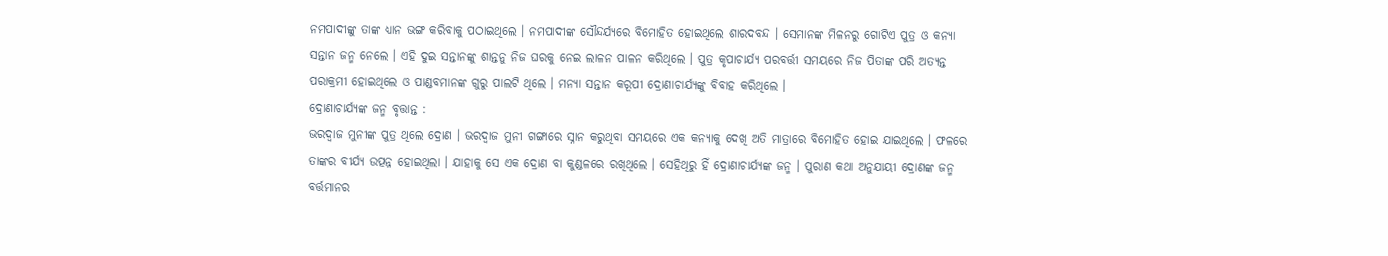ନମପାଦୀଙ୍କୁ ତାଙ୍କ ଧ୍ୟାନ ଭଙ୍ଗ କରିବାକୁ ପଠାଇଥିଲେ । ନମପାଦୀଙ୍କ ସୌନ୍ଦର୍ଯ୍ୟରେ ବିମୋହିତ ହୋଇଥିଲେ ଶାରଦବନ୍ଦ । ସେମାନଙ୍କ ମିଳନରୁ ଗୋଟିଏ ପୁତ୍ର ଓ କନ୍ୟା ସନ୍ତାନ ଜନ୍ମ ନେଲେ । ଏହି ଦୁଇ ସନ୍ତାନଙ୍କୁ ଶାନ୍ତନୁ ନିଜ ଘରକୁ ନେଇ ଲାଳନ ପାଳନ କରିଥିଲେ । ପୁତ୍ର କୃପାଚାର୍ଯ୍ୟ ପରବର୍ତ୍ତୀ ସମୟରେ ନିଜ ପିତାଙ୍କ ପରି ଅତ୍ୟନ୍ତ ପରାକ୍ରମୀ ହୋଇଥିଲେ ଓ ପାଣ୍ଡବମାନଙ୍କ ଗୁରୁ ପାଲଟି ଥିଲେ । ମନ୍ୟା ସନ୍ତାନ କରୂପୀ ଦ୍ରୋଣାଚାର୍ଯ୍ୟଙ୍କୁ ବିବାହ କରିଥିଲେ ।
ଦ୍ରୋଣାଚାର୍ଯ୍ୟଙ୍କ ଜନ୍ମ ବୃତ୍ତାନ୍ତ :
ଭରଦ୍ୱାଜ ମୁନୀଙ୍କ ପୁତ୍ର ଥିଲେ ଦ୍ରୋଣ । ଭରଦ୍ୱାଜ ମୁନୀ ଗଙ୍ଗାରେ ସ୍ନାନ କରୁଥିବା ସମୟରେ ଏକ କନ୍ୟାକୁ ଦେଖି ଅତି ମାତ୍ରାରେ ବିମୋହିତ ହୋଇ ଯାଇଥିଲେ । ଫଳରେ ତାଙ୍କର ବୀର୍ଯ୍ୟ ଉତ୍ପନ୍ନ ହୋଇଥିଲା । ଯାହାକୁ ସେ ଏକ ଦ୍ରୋଣ ବା କୁଣ୍ଡଳରେ ରଖିଥିଲେ । ସେହିଥିରୁ ହିଁ ଦ୍ରୋଣାଚାର୍ଯ୍ୟଙ୍କ ଜନ୍ମ । ପୁରାଣ କଥା ଅନୁଯାୟୀ ଦ୍ରୋଣଙ୍କ ଜନ୍ମ ବର୍ତ୍ତମାନର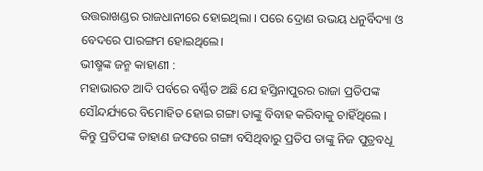ଉତ୍ତରାଖଣ୍ଡର ରାଜଧାନୀରେ ହୋଇଥିଲା । ପରେ ଦ୍ରୋଣ ଉଭୟ ଧନୁର୍ବିଦ୍ୟା ଓ ବେଦରେ ପାରଙ୍ଗମ ହୋଇଥିଲେ।
ଭୀଷ୍ମଙ୍କ ଜନ୍ମ କାହାଣୀ :
ମହାଭାରତ ଆଦି ପର୍ବରେ ବର୍ଣ୍ଣିତ ଅଛି ଯେ ହସ୍ତିନାପୁରର ରାଜା ପ୍ରତିପଙ୍କ ସୌନ୍ଦର୍ଯ୍ୟରେ ବିମୋହିତ ହୋଇ ଗଙ୍ଗା ତାଙ୍କୁ ବିବାହ କରିବାକୁ ଚାହିଁଥିଲେ । କିନ୍ତୁ ପ୍ରତିପଙ୍କ ଡାହାଣ ଜଙ୍ଘରେ ଗଙ୍ଗା ବସିଥିବାରୁ ପ୍ରତିପ ତାଙ୍କୁ ନିଜ ପୁତ୍ରବଧୂ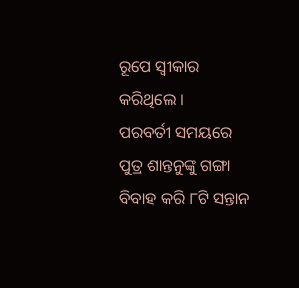ରୂପେ ସ୍ୱୀକାର କରିଥିଲେ ।
ପରବର୍ତୀ ସମୟରେ ପୁତ୍ର ଶାନ୍ତନୁଙ୍କୁ ଗଙ୍ଗା ବିବାହ କରି ୮ଟି ସନ୍ତାନ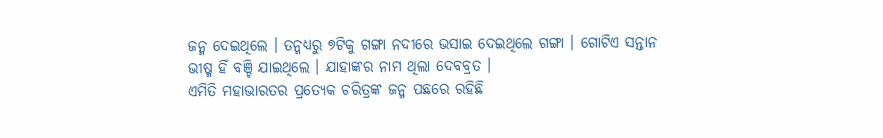ଜନ୍ମ ଦେଇଥିଲେ । ତନ୍ମଧ୍ୟରୁ ୭ଟିକୁ ଗଙ୍ଗା ନଦୀରେ ଭସାଇ ଦେଇଥିଲେ ଗଙ୍ଗା । ଗୋଟିଏ ସନ୍ତାନ ଭୀଷ୍ମ ହିଁ ବଞ୍ଚି ଯାଇଥିଲେ । ଯାହାଙ୍କର ନାମ ଥିଲା ଦେବବ୍ରତ ।
ଏମିତି ମହାଭାରତର ପ୍ରତ୍ୟେକ ଚରିତ୍ରଙ୍କ ଜନ୍ମ ପଛରେ ରହିଛି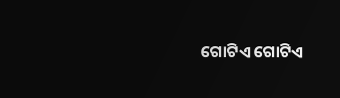ଗୋଟିଏ ଗୋଟିଏ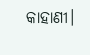କାହାଣୀ।